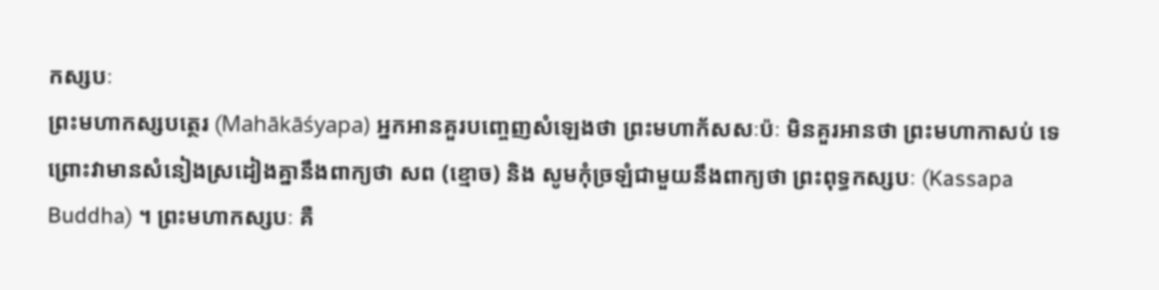កស្សបៈ
ព្រះមហាកស្សបត្ថេរ (Mahākāśyapa) អ្នកអានគួរបញ្ចេញសំឡេងថា ព្រះមហាក័សសៈប៉ៈ មិនគួរអានថា ព្រះមហាកាសប់ ទេ ព្រោះវាមានសំនៀងស្រដៀងគ្នានឹងពាក្យថា សព (ខ្មោច) និង សូមកុំច្រឡំជាមួយនឹងពាក្យថា ព្រះពុទ្ធកស្សបៈ (Kassapa Buddha) ។ ព្រះមហាកស្សបៈ គឺ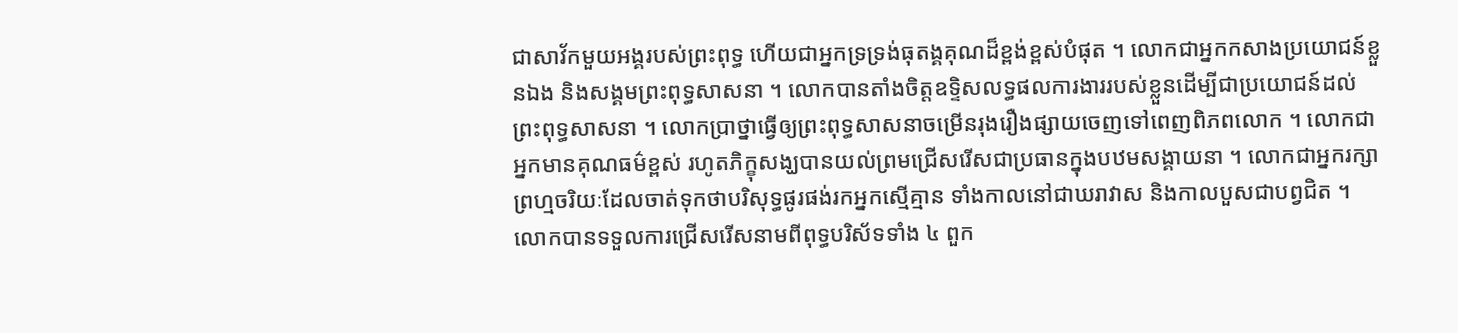ជាសាវ័កមួយអង្គរបស់ព្រះពុទ្ធ ហើយជាអ្នកទ្រទ្រង់ធុតង្គគុណដ៏ខ្ពង់ខ្ពស់បំផុត ។ លោកជាអ្នកកសាងប្រយោជន៍ខ្លួនឯង និងសង្គមព្រះពុទ្ធសាសនា ។ លោកបានតាំងចិត្តឧទ្ទិសលទ្ធផលការងាររបស់ខ្លួនដើម្បីជាប្រយោជន៍ដល់ព្រះពុទ្ធសាសនា ។ លោកប្រាថ្នាធ្វើឲ្យព្រះពុទ្ធសាសនាចម្រើនរុងរឿងផ្សាយចេញទៅពេញពិភពលោក ។ លោកជាអ្នកមានគុណធម៌ខ្ពស់ រហូតភិក្ខុសង្ឃបានយល់ព្រមជ្រើសរើសជាប្រធានក្នុងបឋមសង្គាយនា ។ លោកជាអ្នករក្សាព្រហ្មចរិយៈដែលចាត់ទុកថាបរិសុទ្ធផូរផង់រកអ្នកស្មើគ្មាន ទាំងកាលនៅជាឃរាវាស និងកាលបួសជាបព្វជិត ។ លោកបានទទួលការជ្រើសរើសនាមពីពុទ្ធបរិស័ទទាំង ៤ ពួក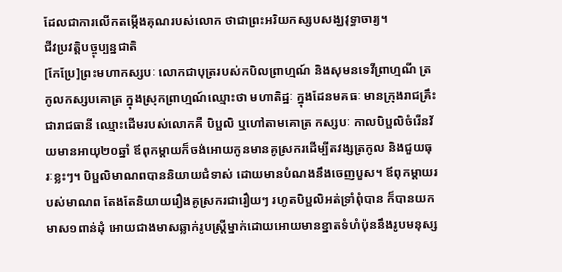ដែលជាការលើកតម្កើងគុណរបស់លោក ថាជាព្រះអរិយកស្សបសង្ឃវុទ្ធាចារ្យ។
ជីវប្រវត្តិបច្ចុប្បន្នជាតិ
[កែប្រែ]ព្រះមហាកស្សបៈ លោកជាបុត្ររបស់កបិលព្រាហ្មណ៍ និងសុមនទេវីព្រាហ្មណី ត្រកូលកស្សបគោត្រ ក្នុងស្រុកព្រាហ្មណ៍ឈ្មោះថា មហាតិដ្ឋៈ ក្នុងដែនមគធៈ មានក្រុងរាជគ្រឹះជារាជធានី ឈ្មោះដើមរបស់លោកគឺ បិប្ផលិ ឬហៅតាមគោត្រ កស្សបៈ កាលបិប្ផលិចំរើនវ័យមានអាយុ២០ឆ្នាំ ឪពុកម្តាយក៏ចង់អោយកូនមានគូស្រករដើម្បីតវង្សត្រកូល និងជួយធុរៈខ្លះៗ។ បិប្ផលិមាណពបាននិយាយជំទាស់ ដោយមានបំណងនឹងចេញបួស។ ឪពុកម្តាយរបស់មាណព តែងតែនិយាយរឿងគូស្រករជារឿយៗ រហូតបិប្ផលិអត់ទ្រាំពុំបាន ក៏បានយកមាស១ពាន់ដុំ អោយជាងមាសឆ្លាក់រូបស្រី្តម្នាក់ដោយអោយមានខ្នាតទំហំប៉ុននឹងរូបមនុស្ស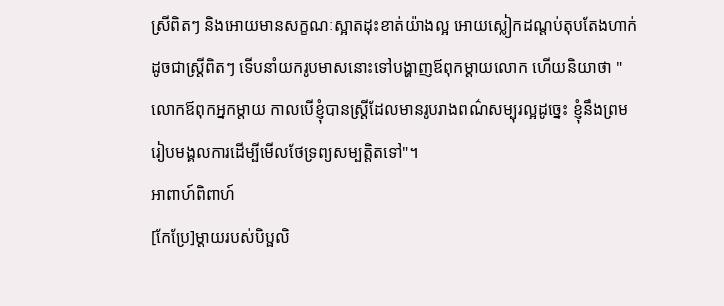ស្រីពិតៗ និងអោយមានសក្ខណៈស្អាតដុះខាត់យ៉ាងល្អ អោយស្លៀកដណ្តប់តុបតែងហាក់ដូចជាស្ត្រីពិតៗ ទើបនាំយករូបមាសនោះទៅបង្ហាញឪពុកម្តាយលោក ហើយនិយាថា " លោកឪពុកអ្នកម្តាយ កាលបើខ្ញុំបានស្រ្តីដែលមានរូបរាងពណ៌សម្បុរល្អដូច្នេះ ខ្ញុំនឹងព្រមរៀបមង្គលការដើម្បីមើលថែទ្រព្យសម្បត្តិតទៅ"។
អាពាហ៍ពិពាហ៍
[កែប្រែ]ម្តាយរបស់បិប្ផលិ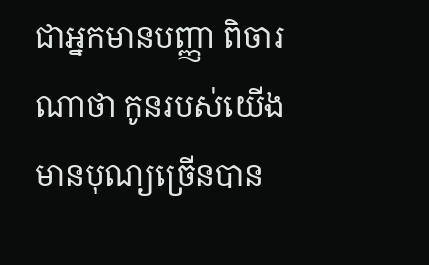ជាអ្នកមានបញ្ញា ពិចារណាថា កូនរបស់យើងមានបុណ្យច្រើនបាន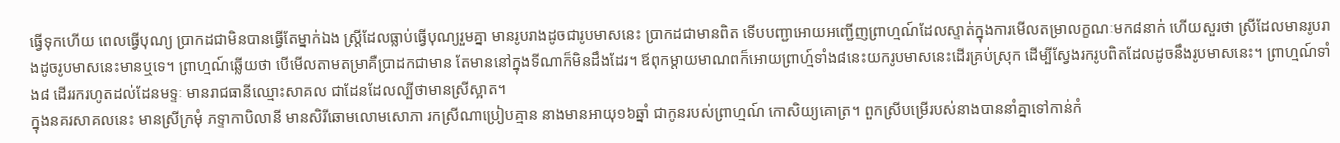ធ្វើទុកហើយ ពេលធ្វើបុណ្យ ប្រាកដជាមិនបានធ្វើតែម្នាក់ឯង ស្រ្តីដែលធ្លាប់ធ្វើបុណ្យរួមគ្នា មានរូបរាងដូចជារូបមាសនេះ ប្រាកដជាមានពិត ទើបបញ្ជាអោយអញ្ជើញព្រាហ្មណ៍ដែលស្ទាត់ក្នុងការមើលតម្រាលក្ខណៈមក៨នាក់ ហើយសួរថា ស្រីដែលមានរូបរាងដូចរូបមាសនេះមានឬទេ។ ព្រាហ្មណ៍ឆ្លើយថា បើមើលតាមតម្រាគឺប្រាដកជាមាន តែមាននៅក្នុងទីណាក៏មិនដឹងដែរ។ ឪពុកម្តាយមាណពក៏អោយព្រាហ្ម៍ទាំង៨នេះយករូបមាសនេះដើរគ្រប់ស្រុក ដើម្បីស្វែងរករូបពិតដែលដូចនឹងរូបមាសនេះ។ ព្រាហ្មណ៍ទាំង៨ ដើររករហូតដល់ដែនមទ្ទៈ មានរាជធានីឈ្មោះសាគល ជាដែនដែលល្បីថាមានស្រីស្អាត។
ក្នុងនគរសាគលនេះ មានស្រីក្រមុំ ភទ្ទាកាបិលានី មានសិរីឆោមលោមសោភា រកស្រីណាប្រៀបគ្មាន នាងមានអាយុ១៦ឆ្នាំ ជាកូនរបស់ព្រាហ្មណ៍ កោសិយ្យគោត្រ។ ពួកស្រីបម្រើរបស់នាងបាននាំគ្នាទៅកាន់កំ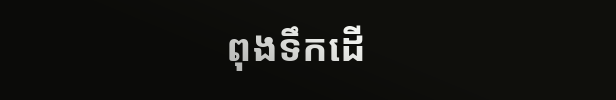ពុងទឹកដើ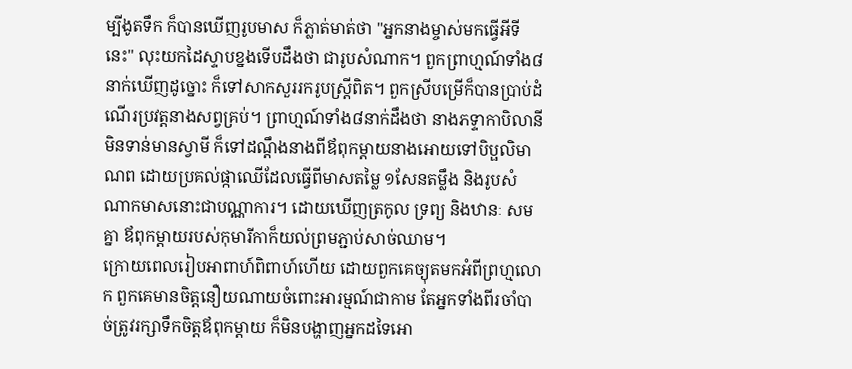ម្បីងូតទឹក ក៏បានឃើញរូបមាស ក៏ភ្លាត់មាត់ថា "អ្នកនាងម្ចាស់មកធ្វើអីទីនេះ" លុះយកដៃស្ទាបខ្នងទើបដឹងថា ជារូបសំណាក។ ពួកព្រាហ្មណ៍ទាំង៨នាក់ឃើញដូច្នោះ ក៏ទៅសាកសួររករូបស្ត្រីពិត។ ពួកស្រីបម្រើក៏បានប្រាប់ដំណើរប្រវត្តនាងសព្វគ្រប់។ ព្រាហ្មណ៍ទាំង៨នាក់ដឹងថា នាងភទ្ទាកាបិលានី មិនទាន់មានស្វាមី ក៏ទៅដណ្តឹងនាងពីឪពុកម្តាយនាងអោយទៅបិប្ផលិមាណព ដោយប្រគល់ផ្កាឈើដែលធ្វើពីមាសតម្លៃ ១សែនតម្លឹង និងរូបសំណាកមាសនោះជាបណ្ណាការ។ ដោយឃើញត្រកូល ទ្រព្យ និងឋានៈ សមគ្នា ឪពុកម្តាយរបស់កុមារីកាក៏យល់ព្រមភ្ជាប់សាច់ឈាម។
ក្រោយពេលរៀបអាពាហ៍ពិពាហ៍ហើយ ដោយពួកគេច្យុតមកអំពីព្រហ្មលោក ពួកគេមានចិត្តនឿយណាយចំពោះអារម្មណ៍ជាកាម តែអ្នកទាំងពីរចាំបាច់ត្រូវរក្សាទឹកចិត្តឪពុកម្តាយ ក៏មិនបង្ហាញអ្នកដទៃអោ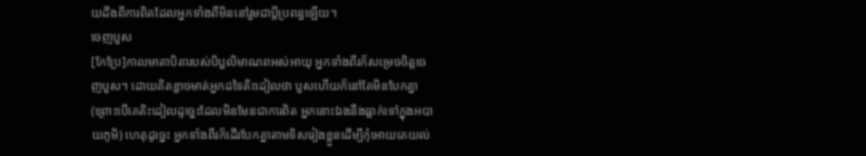យដឹងពីការពិតដែលអ្នកទាំងពីមិននៅរួមជាប្តីប្រពន្ធឡើយ។
ចេញបួស
[កែប្រែ]កាលមាតាបិតារបស់បិប្ផលិមាណពអស់អាយុ អ្នកទាំងពីរក៏សម្រេចចិត្តចេញបួស។ ដោយគិតខ្លាចមាត់អ្នកដទៃតិះដៀលថា បួសហើយក៏នៅតែមិនបែកគ្នា (ព្រោះបើគេតិះដៀលដូច្នេះដែលមិនមែនជាការពិត អ្នកនោះឯងនឹងធ្លាក់ទៅក្នុងអបាយភូមិ) ហេតុដូច្នេះ អ្នកទាំងពីរក៏ដើរបែកគ្នាតាមទិសរៀងខ្លួនដើម្បីកុំអោយគេយល់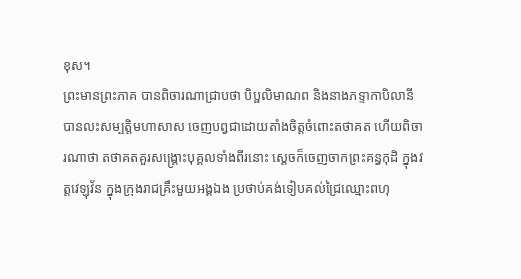ខុស។
ព្រះមានព្រះភាគ បានពិចារណាជ្រាបថា បិប្ផលិមាណព និងនាងភទ្ទាកាបិលានី បានលះសម្បត្តិមហាសាស ចេញបព្វជាដោយតាំងចិត្តចំពោះតថាគត ហើយពិចារណាថា តថាគតគួរសង្គ្រោះបុគ្គលទាំងពីរនោះ ស្តេចក៏ចេញចាកព្រះគន្ធកុដិ ក្នុងវត្តវេឡុវ័ន ក្នុងក្រុងរាជគ្រឹះមួយអង្គឯង ប្រថាប់គង់ទៀបគល់ជ្រៃឈ្មោះពហុ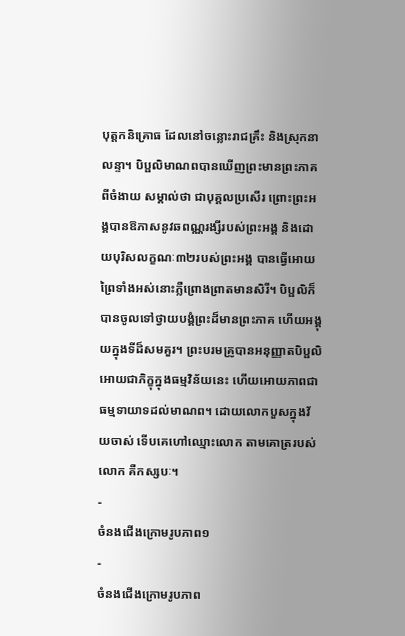បុត្តកនិគ្រោធ ដែលនៅចន្លោះរាជគ្រឹះ និងស្រុកនាលន្ទា។ បិប្ផលិមាណពបានឃើញព្រះមានព្រះភាគពីចំងាយ សម្គាល់ថា ជាបុគ្គលប្រសើរ ព្រោះព្រះអង្គបានឱភាសនូវឆពណ្ណរង្សីរបស់ព្រះអង្គ និងដោយបុរិសលក្ខណៈ៣២របស់ព្រះអង្គ បានធ្វើអោយព្រៃទាំងអស់នោះភ្លឺព្រោងព្រាតមានសិរី។ បិប្ផលិក៏បានចូលទៅថ្វាយបង្គំព្រះដ៏មានព្រះភាគ ហើយអង្គុយក្នុងទីដ៏សមគួរ។ ព្រះបរមគ្រូបានអនុញ្ញាតបិប្ផលិអោយជាភិក្ខុក្នុងធម្មវិន័យនេះ ហើយអោយភាពជាធម្មទាយាទដល់មាណព។ ដោយលោកបួសក្នុងវ័យចាស់ ទើបគេហៅឈ្មោះលោក តាមគោត្ររបស់លោក គឺកស្សបៈ។
-
ចំនងជើងក្រោមរូបភាព១
-
ចំនងជើងក្រោមរូបភាព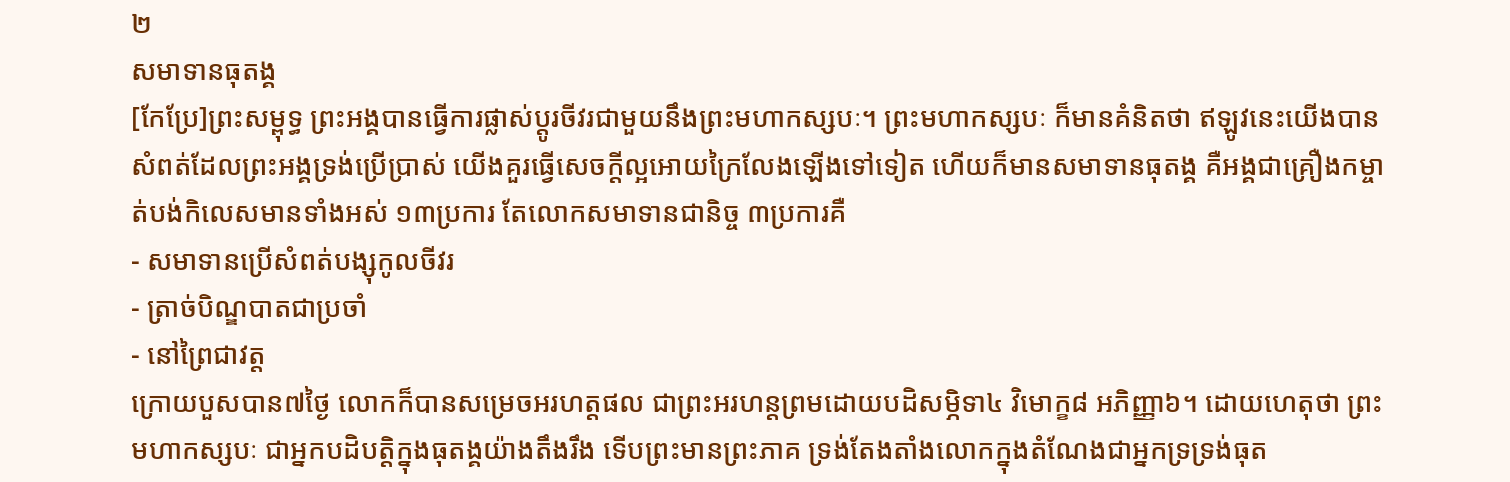២
សមាទានធុតង្គ
[កែប្រែ]ព្រះសម្ពុទ្ធ ព្រះអង្គបានធ្វើការផ្លាស់ប្តូរចីវរជាមួយនឹងព្រះមហាកស្សបៈ។ ព្រះមហាកស្សបៈ ក៏មានគំនិតថា ឥឡូវនេះយើងបានសំពត់ដែលព្រះអង្គទ្រង់ប្រើប្រាស់ យើងគួរធ្វើសេចក្តីល្អអោយក្រៃលែងឡើងទៅទៀត ហើយក៏មានសមាទានធុតង្គ គឺអង្គជាគ្រឿងកម្ចាត់បង់កិលេសមានទាំងអស់ ១៣ប្រការ តែលោកសមាទានជានិច្ច ៣ប្រការគឺ
- សមាទានប្រើសំពត់បង្សុកូលចីវរ
- ត្រាច់បិណ្ឌបាតជាប្រចាំ
- នៅព្រៃជាវត្ត
ក្រោយបួសបាន៧ថ្ងៃ លោកក៏បានសម្រេចអរហត្តផល ជាព្រះអរហន្តព្រមដោយបដិសម្ភិទា៤ វិមោក្ខ៨ អភិញ្ញា៦។ ដោយហេតុថា ព្រះមហាកស្សបៈ ជាអ្នកបដិបត្តិក្នុងធុតង្គយ៉ាងតឹងរឹង ទើបព្រះមានព្រះភាគ ទ្រង់តែងតាំងលោកក្នុងតំណែងជាអ្នកទ្រទ្រង់ធុត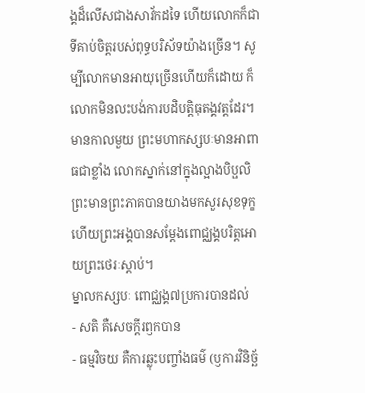ង្គដ៏លើសជាងសាវ័កដទៃ ហើយលោកក៏ជាទីគាប់ចិត្តរបស់ពុទ្ធបរិស័ទយ៉ាងច្រើន។ សូម្បីលោកមានអាយុច្រើនហើយក៏ដោយ ក៏លោកមិនលះបង់ការបដិបត្តិធុតង្គវត្តដែរ។ មានកាលមួយ ព្រះមហាកស្សបៈមានអាពាធជាខ្លាំង លោកស្នាក់នៅក្នុងល្អាងបិប្ផលិ ព្រះមានព្រះភាគបានយាងមកសួរសុខទុក្ខ ហើយព្រះអង្គបានសម្តែងពោជ្ឈង្គបរិត្តអោយព្រះថេរៈស្តាប់។
ម្នាលកស្សបៈ ពោជ្ឈង្គ៧ប្រការបានដល់
- សតិ គឺសេចក្តីរឭកបាន
- ធម្មវិចយ គឺការឆ្លុះបញ្ចាំងធម៌ (ឫការវិនិច្ឆ័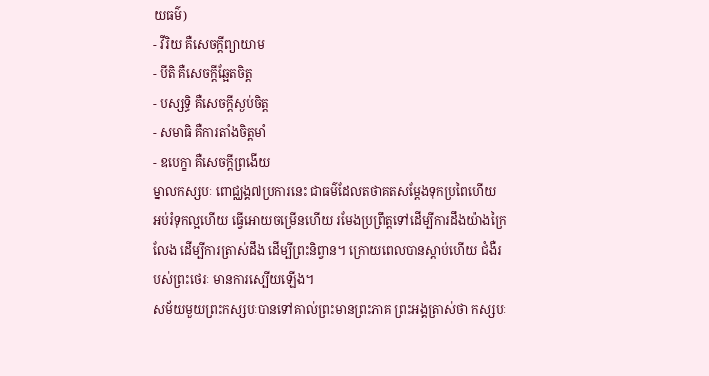យធម៌)
- វីរិយ គឺសេចក្តីព្យាយាម
- បីតិ គឺសេចក្តីឆ្អែតចិត្ត
- បស្សទ្ធិ គឺសេចក្តីស្ងប់ចិត្ត
- សមាធិ គឺការតាំងចិត្តមាំ
- ឧបេក្ខា គឺសេចក្តីព្រងើយ
ម្នាលកស្សបៈ ពោជ្ឈង្គ៧ប្រការនេះ ជាធម៌ដែលតថាគតសម្តែងទុកប្រពៃហើយ អប់រំទុកល្អហើយ ធ្វើអោយចម្រើនហើយ រមែងប្រព្រឹត្តទៅដើម្បីការដឹងយ៉ាងក្រៃលែង ដើម្បីការត្រាស់ដឹង ដើម្បីព្រះនិព្វាន។ ក្រោយពេលបានស្តាប់ហើយ ជំងឺរបស់ព្រះថេរៈ មានការស្បើយឡើង។
សម័យមួយព្រះកស្សបៈបានទៅគាល់ព្រះមានព្រះភាគ ព្រះអង្គត្រាស់ថា កស្សបៈ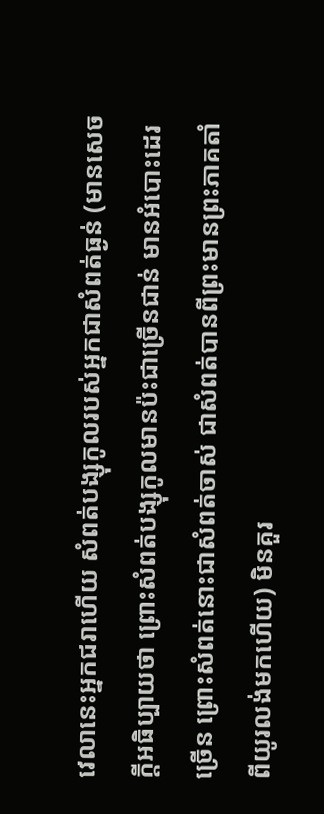វេលានេះអ្នកជរាហើយ សំពត់បង្សុកូលរបស់អ្នកជាសំពត់ធ្ងន់ (មានសេចក្តីអធិប្បាយថា ព្រោះសំពត់បង្សុកូលមានប៉ះជាច្រើនជាន់ មានអំបោះដេរច្រើន ព្រោះសំពត់នោះជាសំពត់ចាស់ ជាសំពត់បានពីព្រះមានព្រះភាគតាំពីយូរលង់មកហើយ) មិនគួរ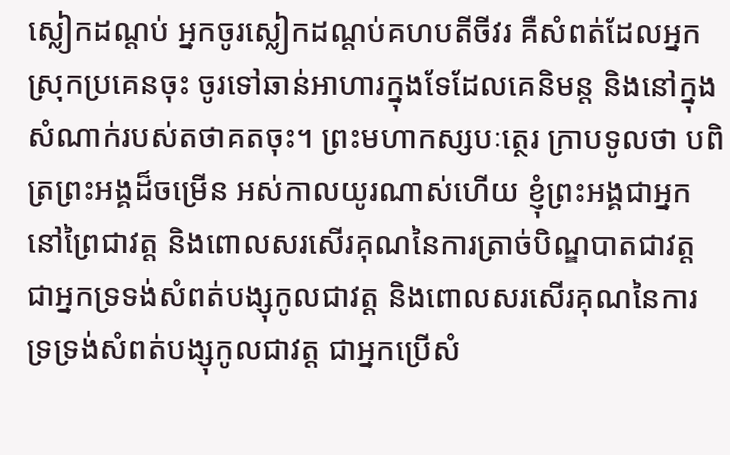ស្លៀកដណ្តប់ អ្នកចូរស្លៀកដណ្តប់គហបតីចីវរ គឺសំពត់ដែលអ្នកស្រុកប្រគេនចុះ ចូរទៅឆាន់អាហារក្នុងទែដែលគេនិមន្ត និងនៅក្នុងសំណាក់របស់តថាគតចុះ។ ព្រះមហាកស្សបៈត្ថេរ ក្រាបទូលថា បពិត្រព្រះអង្គដ៏ចម្រើន អស់កាលយូរណាស់ហើយ ខ្ញុំព្រះអង្គជាអ្នកនៅព្រៃជាវត្ត និងពោលសរសើរគុណនៃការត្រាច់បិណ្ឌបាតជាវត្ត ជាអ្នកទ្រទង់សំពត់បង្សុកូលជាវត្ត និងពោលសរសើរគុណនៃការទ្រទ្រង់សំពត់បង្សុកូលជាវត្ត ជាអ្នកប្រើសំ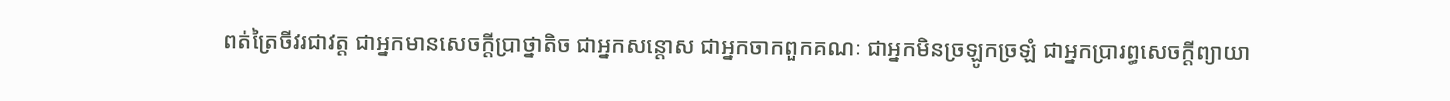ពត់ត្រៃចីវរជាវត្ត ជាអ្នកមានសេចក្តីប្រាថ្នាតិច ជាអ្នកសន្តោស ជាអ្នកចាកពួកគណៈ ជាអ្នកមិនច្រឡូកច្រឡំ ជាអ្នកប្រារព្ធសេចក្តីព្យាយា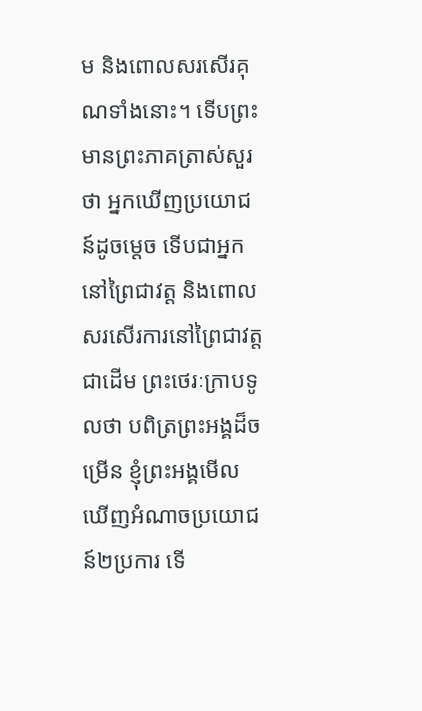ម និងពោលសរសើរគុណទាំងនោះ។ ទើបព្រះមានព្រះភាគត្រាស់សួរថា អ្នកឃើញប្រយោជន៍ដូចម្តេច ទើបជាអ្នកនៅព្រៃជាវត្ត និងពោលសរសើរការនៅព្រៃជាវត្តជាដើម ព្រះថេរៈក្រាបទូលថា បពិត្រព្រះអង្គដ៏ចម្រើន ខ្ញុំព្រះអង្គមើលឃើញអំណាចប្រយោជន៍២ប្រការ ទើ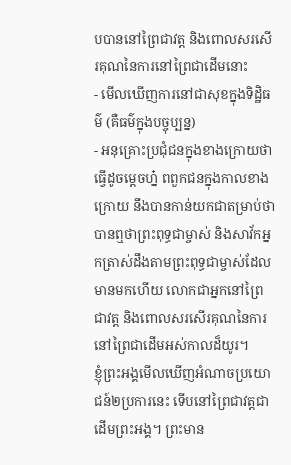បបាននៅព្រៃជាវត្ត និងពោលសរសើរគុណនៃការនៅព្រៃជាដើមនោះ
- មើលឃើញការនៅជាសុខក្នុងទិដ្ឋិធម៌ (គឺធម៌ក្នុងបច្ចុប្បន្ន)
- អនុគ្រោះប្រជុំជនក្នុងខាងក្រោយថា ធ្វើដូចម្តេចហ្ន៎ ពពួកជនក្នុងកាលខាងក្រោយ នឹងបានកាន់យកជាតម្រាប់ថា បានឮថាព្រះពុទ្ធជាម្ចាស់ និងសាវ័កអ្នកត្រាស់ដឹងតាមព្រះពុទ្ធជាម្ចាស់ដែលមានមកហើយ លោកជាអ្នកនៅព្រៃជាវត្ត និងពោលសរសើរគុណនៃការនៅព្រៃជាដើមអស់កាលដ៏យូរ។
ខ្ញុំព្រះអង្គមើលឃើញអំណាចប្រយោជន៍២ប្រការនេះ ទើបនៅព្រៃជាវត្តជាដើមព្រះអង្គ។ ព្រះមាន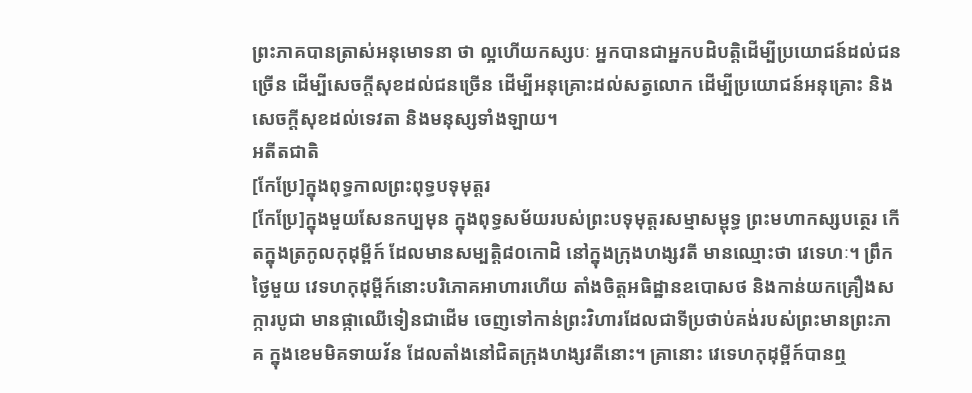ព្រះភាគបានត្រាស់អនុមោទនា ថា ល្អហើយកស្សបៈ អ្នកបានជាអ្នកបដិបត្តិដើម្បីប្រយោជន៍ដល់ជនច្រើន ដើម្បីសេចក្តីសុខដល់ជនច្រើន ដើម្បីអនុគ្រោះដល់សត្វលោក ដើម្បីប្រយោជន៍អនុគ្រោះ និងសេចក្តីសុខដល់ទេវតា និងមនុស្សទាំងឡាយ។
អតីតជាតិ
[កែប្រែ]ក្នុងពុទ្ធកាលព្រះពុទ្ធបទុមុត្តរ
[កែប្រែ]ក្នុងមួយសែនកប្បមុន ក្នុងពុទ្ធសម័យរបស់ព្រះបទុមុត្តរសម្មាសម្ពុទ្ធ ព្រះមហាកស្សបត្ថេរ កើតក្នុងត្រកូលកុដុម្ពីក៍ ដែលមានសម្បត្តិ៨០កោដិ នៅក្នុងក្រុងហង្សវតី មានឈ្មោះថា វេទេហៈ។ ព្រឹកថ្ងៃមួយ វេទហកុដុម្ពីក៍នោះបរិភោគអាហារហើយ តាំងចិត្តអធិដ្ឋានឧបោសថ និងកាន់យកគ្រឿងសក្ការបូជា មានផ្កាឈើទៀនជាដើម ចេញទៅកាន់ព្រះវិហារដែលជាទីប្រថាប់គង់របស់ព្រះមានព្រះភាគ ក្នុងខេមមិគទាយវ័ន ដែលតាំងនៅជិតក្រុងហង្សវតីនោះ។ គ្រានោះ វេទេហកុដុម្ពីក៍បានឮ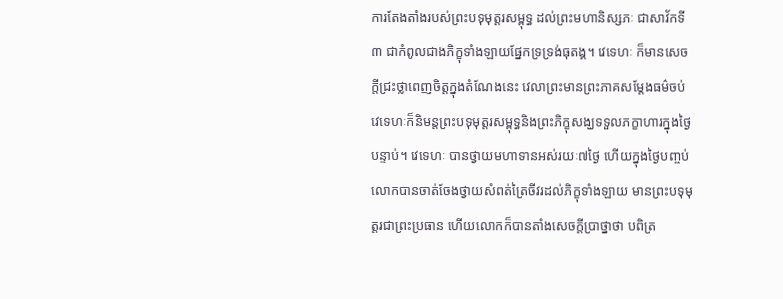ការតែងតាំងរបស់ព្រះបទុមុត្តរសម្ពុទ្ធ ដល់ព្រះមហានិស្សភៈ ជាសាវ័កទី៣ ជាកំពូលជាងភិក្ខុទាំងឡាយផ្នែកទ្រទ្រង់ធុតង្គ។ វេទេហៈ ក៏មានសេចក្តីជ្រះថ្លាពេញចិត្តក្នុងតំណែងនេះ វេលាព្រះមានព្រះភាគសម្តែងធម៌ចប់ វេទេហៈក៏និមន្តព្រះបទុមុត្តរសម្ពុទ្ធនិងព្រះភិក្ខុសង្ឃទទួលភក្ខាហារក្នុងថ្ងៃបន្ទាប់។ វេទេហៈ បានថ្វាយមហាទានអស់រយៈ៧ថ្ងៃ ហើយក្នុងថ្ងៃបញ្ចប់ លោកបានចាត់ចែងថ្វាយសំពត់ត្រៃចីវរដល់ភិក្ខុទាំងឡាយ មានព្រះបទុមុត្តរជាព្រះប្រធាន ហើយលោកក៏បានតាំងសេចក្តីប្រាថ្នាថា បពិត្រ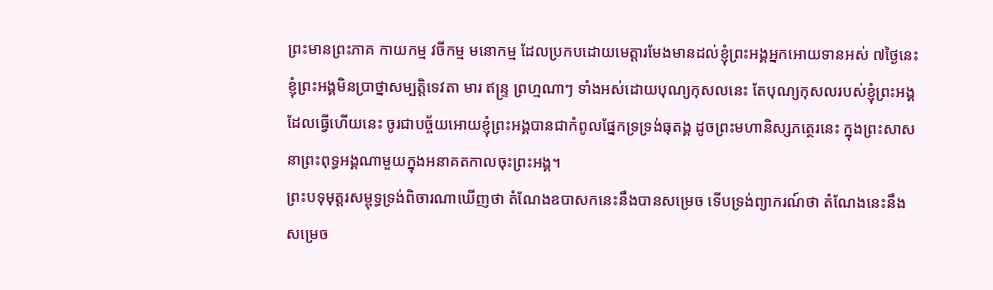ព្រះមានព្រះភាគ កាយកម្ម វចីកម្ម មនោកម្ម ដែលប្រកបដោយមេត្តារមែងមានដល់ខ្ញុំព្រះអង្គអ្នកអោយទានអស់ ៧ថ្ងៃនេះ ខ្ញុំព្រះអង្គមិនប្រាថ្នាសម្បត្តិទេវតា មារ ឥន្ទ្រ ព្រហ្មណាៗ ទាំងអស់ដោយបុណ្យកុសលនេះ តែបុណ្យកុសលរបស់ខ្ញុំព្រះអង្គដែលធ្វើហើយនេះ ចូរជាបច្ច័យអោយខ្ញុំព្រះអង្គបានជាកំពូលផ្នែកទ្រទ្រង់ធុតង្គ ដូចព្រះមហានិស្សភត្ថេរនេះ ក្នុងព្រះសាសនាព្រះពុទ្ធអង្គណាមួយក្នុងអនាគតកាលចុះព្រះអង្គ។
ព្រះបទុមុត្តរសម្ពុទ្ធទ្រង់ពិចារណាឃើញថា តំណែងឧបាសកនេះនឹងបានសម្រេច ទើបទ្រង់ព្យាករណ៍ថា តំណែងនេះនឹងសម្រេច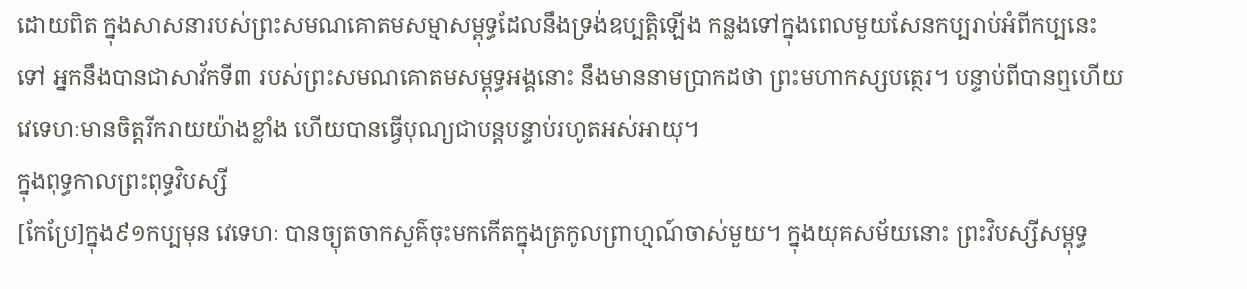ដោយពិត ក្នុងសាសនារបស់ព្រះសមណគោតមសម្មាសម្ពុទ្ធដែលនឹងទ្រង់ឧប្បត្តិឡើង កន្លងទៅក្នុងពេលមួយសែនកប្បរាប់អំពីកប្បនេះទៅ អ្នកនឹងបានជាសាវ័កទី៣ របស់ព្រះសមណគោតមសម្ពុទ្ធអង្គនោះ នឹងមាននាមប្រាកដថា ព្រះមហាកស្សបត្ថេរ។ បន្ទាប់ពីបានឮហើយ វេទេហៈមានចិត្តរីករាយយ៉ាងខ្លាំង ហើយបានធ្វើបុណ្យជាបន្តបន្ទាប់រហូតអស់អាយុ។
ក្នុងពុទ្ធកាលព្រះពុទ្ធវិបស្សី
[កែប្រែ]ក្នុង៩១កប្បមុន វេទេហៈ បានច្យុតចាកសួគ៌ចុះមកកើតក្នុងត្រកូលព្រាហ្មណ៍ចាស់មួយ។ ក្នុងយុគសម័យនោះ ព្រះវិបស្សីសម្ពុទ្ធ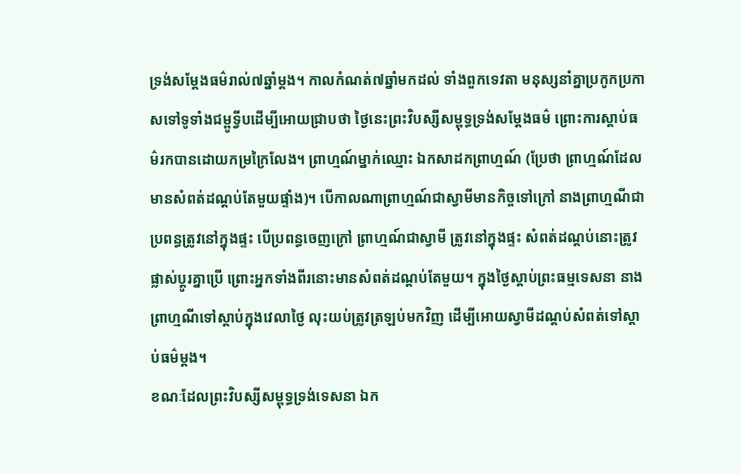ទ្រង់សម្តែងធម៌រាល់៧ឆ្នាំម្តង។ កាលកំណត់៧ឆ្នាំមកដល់ ទាំងពួកទេវតា មនុស្សនាំគ្នាប្រកូកប្រកាសទៅទូទាំងជម្ពូទ្វីបដើម្បីអោយជ្រាបថា ថ្ងៃនេះព្រះវិបស្សីសម្ពុទ្ធទ្រង់សម្តែងធម៌ ព្រោះការស្តាប់ធម៌រកបានដោយកម្រក្រៃលែង។ ព្រាហ្មណ៍ម្នាក់ឈ្មោះ ឯកសាដកព្រាហ្មណ៍ (ប្រែថា ព្រាហ្មណ៍ដែលមានសំពត់ដណ្តប់តែមួយផ្ទាំង)។ បើកាលណាព្រាហ្មណ៍ជាស្វាមីមានកិច្ចទៅក្រៅ នាងព្រាហ្មណីជាប្រពន្ធត្រូវនៅក្នុងផ្ទះ បើប្រពន្ធចេញក្រៅ ព្រាហ្មណ៍ជាស្វាមី ត្រូវនៅក្នុងផ្ទះ សំពត់ដណ្តប់នោះត្រូវផ្លាស់ប្តូរគ្នាប្រើ ព្រោះអ្នកទាំងពីរនោះមានសំពត់ដណ្តប់តែមួយ។ ក្នុងថ្ងៃស្តាប់ព្រះធម្មទេសនា នាងព្រាហ្មណីទៅស្តាប់ក្នុងវេលាថ្ងៃ លុះយប់ត្រូវត្រឡប់មកវិញ ដើម្បីអោយស្វាមីដណ្តប់សំពត់ទៅស្តាប់ធម៌ម្តង។
ខណៈដែលព្រះវិបស្សីសម្ពុទ្ធទ្រង់ទេសនា ឯក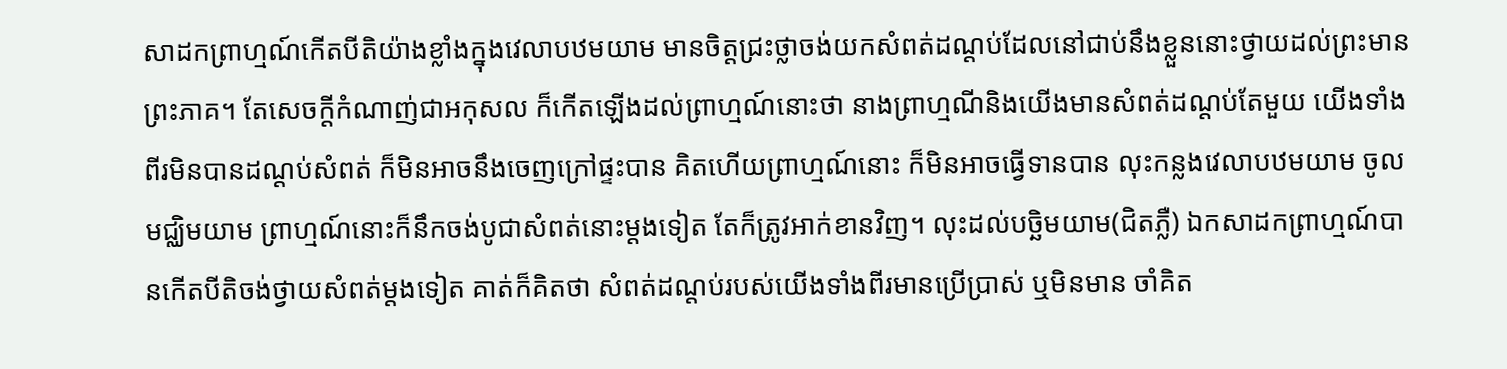សាដកព្រាហ្មណ៍កើតបីតិយ៉ាងខ្លាំងក្នុងវេលាបឋមយាម មានចិត្តជ្រះថ្លាចង់យកសំពត់ដណ្តប់ដែលនៅជាប់នឹងខ្លួននោះថ្វាយដល់ព្រះមានព្រះភាគ។ តែសេចក្តីកំណាញ់ជាអកុសល ក៏កើតឡើងដល់ព្រាហ្មណ៍នោះថា នាងព្រាហ្មណីនិងយើងមានសំពត់ដណ្តប់តែមួយ យើងទាំងពីរមិនបានដណ្តប់សំពត់ ក៏មិនអាចនឹងចេញក្រៅផ្ទះបាន គិតហើយព្រាហ្មណ៍នោះ ក៏មិនអាចធ្វើទានបាន លុះកន្លងវេលាបឋមយាម ចូលមជ្ឈិមយាម ព្រាហ្មណ៍នោះក៏នឹកចង់បូជាសំពត់នោះម្តងទៀត តែក៏ត្រូវអាក់ខានវិញ។ លុះដល់បច្ឆិមយាម(ជិតភ្លឺ) ឯកសាដកព្រាហ្មណ៍បានកើតបីតិចង់ថ្វាយសំពត់ម្តងទៀត គាត់ក៏គិតថា សំពត់ដណ្តប់របស់យើងទាំងពីរមានប្រើប្រាស់ ឬមិនមាន ចាំគិត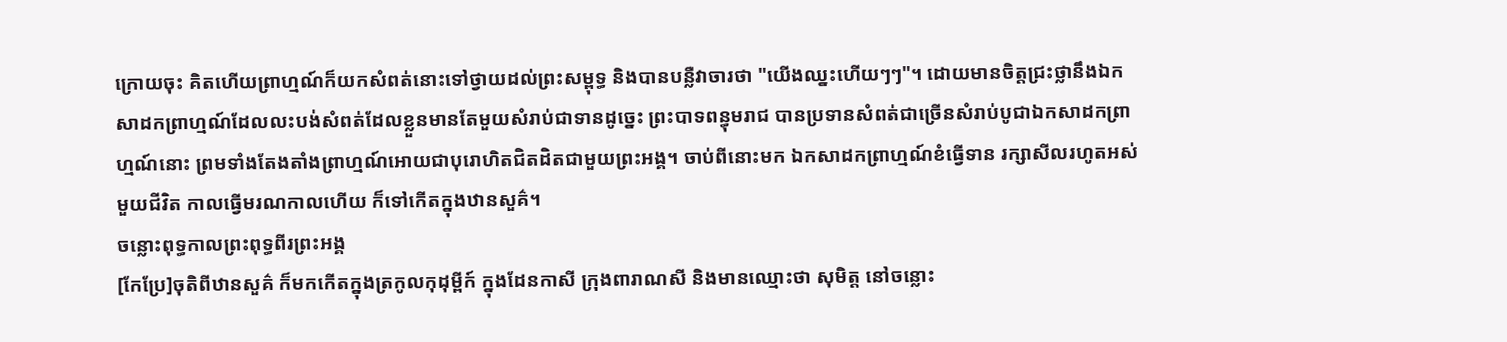ក្រោយចុះ គិតហើយព្រាហ្មណ៍ក៏យកសំពត់នោះទៅថ្វាយដល់ព្រះសម្ពុទ្ធ និងបានបន្លឺវាចារថា "យើងឈ្នះហើយៗៗ"។ ដោយមានចិត្តជ្រះថ្លានឹងឯកសាដកព្រាហ្មណ៍ដែលលះបង់សំពត់ដែលខ្លួនមានតែមួយសំរាប់ជាទានដូច្នេះ ព្រះបាទពន្ធុមរាជ បានប្រទានសំពត់ជាច្រើនសំរាប់បូជាឯកសាដកព្រាហ្មណ៍នោះ ព្រមទាំងតែងតាំងព្រាហ្មណ៍អោយជាបុរោហិតជិតដិតជាមួយព្រះអង្គ។ ចាប់ពីនោះមក ឯកសាដកព្រាហ្មណ៍ខំធ្វើទាន រក្សាសីលរហូតអស់មួយជីវិត កាលធ្វើមរណកាលហើយ ក៏ទៅកើតក្នុងឋានសួគ៌។
ចន្លោះពុទ្ធកាលព្រះពុទ្ធពីរព្រះអង្គ
[កែប្រែ]ចុតិពីឋានសួគ៌ ក៏មកកើតក្នុងត្រកូលកុដុម្ពីក៍ ក្នុងដែនកាសី ក្រុងពារាណសី និងមានឈ្មោះថា សុមិត្ត នៅចន្លោះ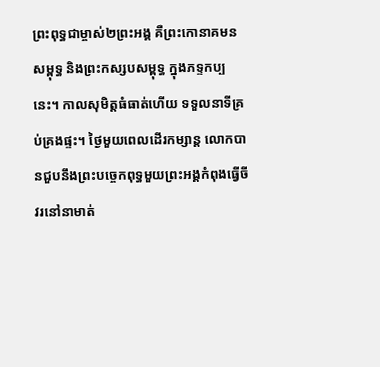ព្រះពុទ្ធជាម្ចាស់២ព្រះអង្គ គឺព្រះកោនាគមនសម្ពុទ្ធ និងព្រះកស្សបសម្ពុទ្ធ ក្នុងភទ្ទកប្បនេះ។ កាលសុមិត្តធំធាត់ហើយ ទទួលនាទីគ្រប់គ្រងផ្ទះ។ ថ្ងៃមួយពេលដើរកម្សាន្ត លោកបានជួបនឹងព្រះបច្ចេកពុទ្ធមួយព្រះអង្គកំពុងធ្វើចីវរនៅនាមាត់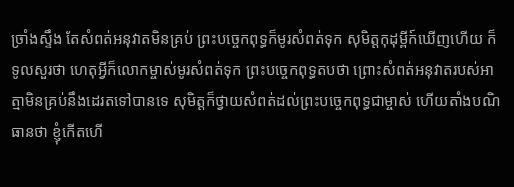ច្រាំងស្ទឹង តែសំពត់អនុវាតមិនគ្រប់ ព្រះបច្ចេកពុទ្ធក៏មូរសំពត់ទុក សុមិត្តកុដុម្ពីក៍ឃើញហើយ ក៏ទូលសួរថា ហេតុអ្វីក៏លោកម្ចាស់មូរសំពត់ទុក ព្រះបច្ចេកពុទ្ធតបថា ព្រោះសំពត់អនុវាតរបស់អាត្មាមិនគ្រប់នឹងដេរតទៅបានទេ សុមិត្តក៏ថ្វាយសំពត់ដល់ព្រះបច្ចេកពុទ្ធជាម្ចាស់ ហើយតាំងបណិធានថា ខ្ញុំកើតហើ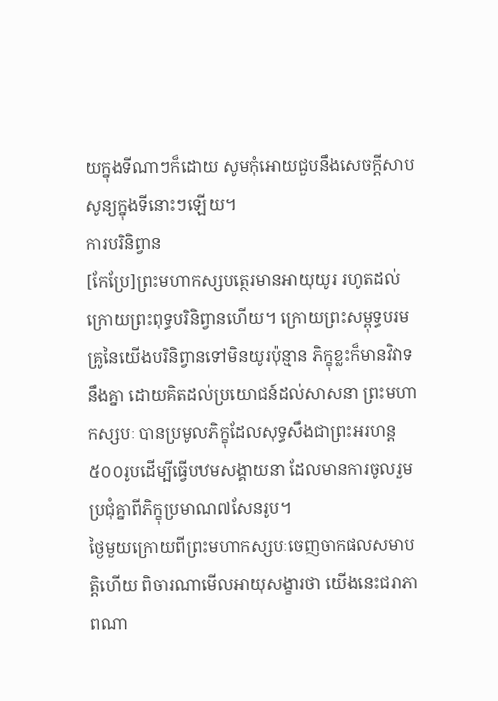យក្នុងទីណាៗក៏ដោយ សូមកុំអោយជួបនឹងសេចក្តីសាបសូន្យក្នុងទីនោះៗឡើយ។
ការបរិនិព្វាន
[កែប្រែ]ព្រះមហាកស្សបត្ថេរមានអាយុយូរ រហូតដល់ក្រោយព្រះពុទ្ធបរិនិព្វានហើយ។ ក្រោយព្រះសម្ពុទ្ធបរមគ្រូនៃយើងបរិនិព្វានទៅមិនយូរប៉ុន្មាន ភិក្ខុខ្លះក៏មានវិវាទនឹងគ្នា ដោយគិតដល់ប្រយោជន៍ដល់សាសនា ព្រះមហាកស្សបៈ បានប្រមូលភិក្ខុដែលសុទ្ធសឹងជាព្រះអរហន្ត៥០០រូបដើម្បីធ្វើបឋមសង្គាយនា ដែលមានការចូលរួមប្រជុំគ្នាពីភិក្ខុប្រមាណ៧សែនរូប។
ថ្ងៃមួយក្រោយពីព្រះមហាកស្សបៈចេញចាកផលសមាបត្តិហើយ ពិចារណាមើលអាយុសង្ខារថា យើងនេះជរាភាពណា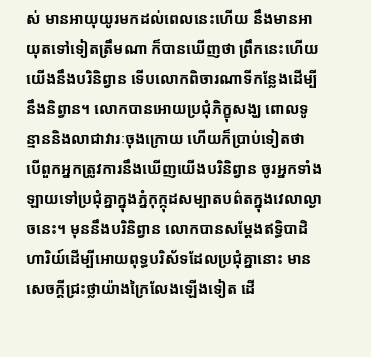ស់ មានអាយុយូរមកដល់ពេលនេះហើយ នឹងមានអាយុតទៅទៀតត្រឹមណា ក៏បានឃើញថា ព្រឹកនេះហើយយើងនឹងបរិនិព្វាន ទើបលោកពិចារណាទីកន្លែងដើម្បីនឹងនិព្វាន។ លោកបានអោយប្រជុំភិក្ខុសង្ឃ ពោលទូន្មាននិងលាជាវារៈចុងក្រោយ ហើយក៏ប្រាប់ទៀតថា បើពួកអ្នកត្រូវការនឹងឃើញយើងបរិនិព្វាន ចូរអ្នកទាំងឡាយទៅប្រជុំគ្នាក្នុងភ្នំកុក្កុដសម្បាតបព៌តក្នុងវេលាល្ងាចនេះ។ មុននឹងបរិនិព្វាន លោកបានសម្តែងឥទ្ធិបាដិហារិយ៍ដើម្បីអោយពុទ្ធបរិស័ទដែលប្រជុំគ្នានោះ មានសេចក្តីជ្រះថ្លាយ៉ាងក្រៃលែងឡើងទៀត ដើ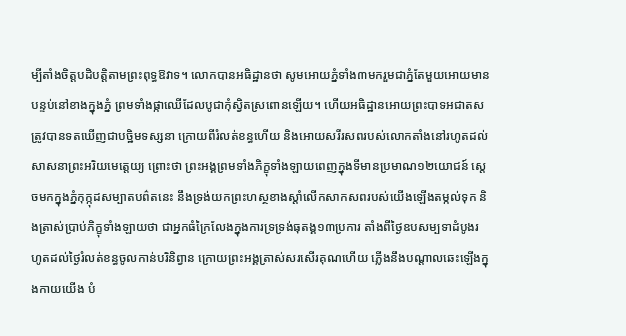ម្បីតាំងចិត្តបដិបត្តិតាមព្រះពុទ្ធឱវាទ។ លោកបានអធិដ្ឋានថា សូមអោយភ្នំទាំង៣មករួមជាភ្នំតែមួយអោយមានបន្ទប់នៅខាងក្នុងភ្នំ ព្រមទាំងផ្កាឈើដែលបូជាកុំស្វិតស្រពោនឡើយ។ ហើយអធិដ្ឋានអោយព្រះបាទអជាតសត្រូវបានទតឃើញជាបច្ឋិមទស្សនា ក្រោយពីរំលត់ខន្ធហើយ និងអោយសរីរសពរបស់លោកតាំងនៅរហូតដល់សាសនាព្រះអរិយមេត្តេយ្យ ព្រោះថា ព្រះអង្គព្រមទាំងភិក្ខុទាំងឡាយពេញក្នុងទីមានប្រមាណ១២យោជន៍ ស្តេចមកក្នុងភ្នំកុក្កុដសម្បាតបព៌តនេះ នឹងទ្រង់យកព្រះហស្ថខាងស្តាំលើកសាកសពរបស់យើងឡើងតម្កល់ទុក និងត្រាស់ប្រាប់ភិក្ខុទាំងឡាយថា ជាអ្នកធំក្រៃលែងក្នុងការទ្រទ្រង់ធុតង្គ១៣ប្រការ តាំងពីថ្ងៃឧបសម្បទាដំបូងរហូតដល់ថ្ងៃរំលត់ខន្ធចូលកាន់បរិនិព្វាន ក្រោយព្រះអង្គត្រាស់សរសើរគុណហើយ ភ្លើងនឹងបណ្តាលឆេះឡើងក្នុងកាយយើង បំ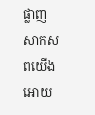ផ្លាញសាកសពយើងអោយ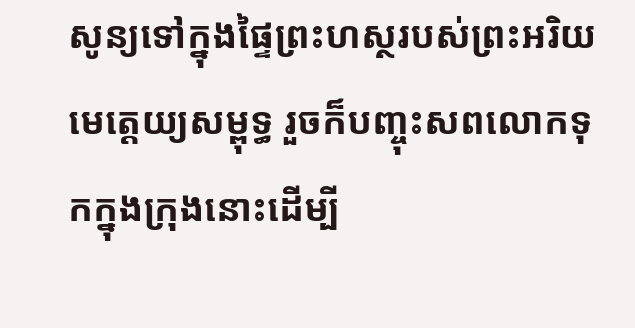សូន្យទៅក្នុងផ្ទៃព្រះហស្ថរបស់ព្រះអរិយមេត្តេយ្យសម្ពុទ្ធ រួចក៏បញ្ចុះសពលោកទុកក្នុងក្រុងនោះដើម្បី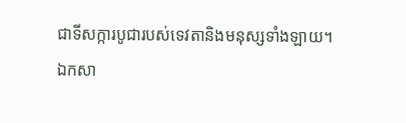ជាទីសក្ការបូជារបស់ទេវតានិងមនុស្សទាំងឡាយ។
ឯកសា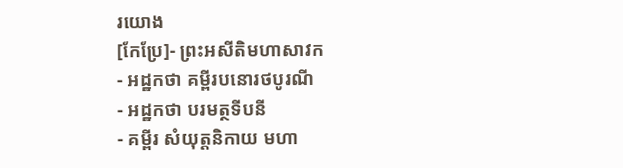រយោង
[កែប្រែ]- ព្រះអសីតិមហាសាវក
- អដ្ឋកថា គម្ពីរបនោរថបូរណី
- អដ្ឋកថា បរមត្ថទីបនី
- គម្ពីរ សំយុត្តនិកាយ មហា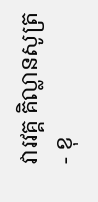វារវគ្គ គិល្លានសូត្រ
- ខុ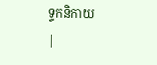ទ្ទកនិកាយ
|